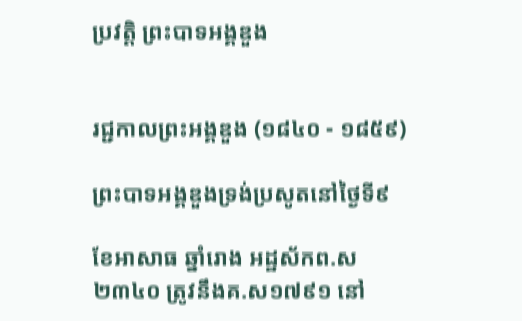ប្រវត្តិ ព្រះបាទអង្គឌួង


រជ្ជកាលព្រះអង្គឌួង (១៨៤០ - ១៨៥៩)

ព្រះបាទអង្គឌួងទ្រង់ប្រសូតនៅថ្ងៃទី៩

ខែអាសាធ ឆ្នាំរោង អដ្ឋស័កព.ស ២៣៤០ ត្រូវនឹងគ.ស១៧៩១ នៅ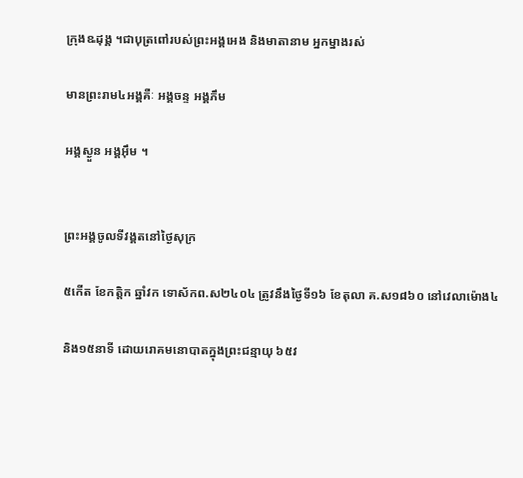ក្រុងឩដុង្គ ។ជាបុត្រពៅរបស់ព្រះអង្គអេង និងមាតានាម អ្នកម្នាងរស់

មានព្រះរាម៤អង្គគឺៈ អង្គចន្ទ អង្គភឹម

អង្គស្ងួន អង្គអ៊ឹម ។


ព្រះអង្គចូលទីវង្គតនៅថ្ងៃសុក្រ

៥កើត ខែកត្តិក ឆ្នាំវក ទោស័កព.ស២៤០៤ ត្រូវនឹងថ្ងៃទី១៦ ខែតុលា គ.ស១៨៦០ នៅវេលាម៉ោង៤

និង១៥នាទី ដោយរោគមនោបាតក្នុងព្រះជន្មាយុ ៦៥វ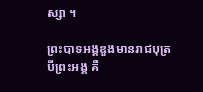ស្សា ។

ព្រះបាទអង្គឌួងមានរាជបុត្របីព្រះអង្គ គឺ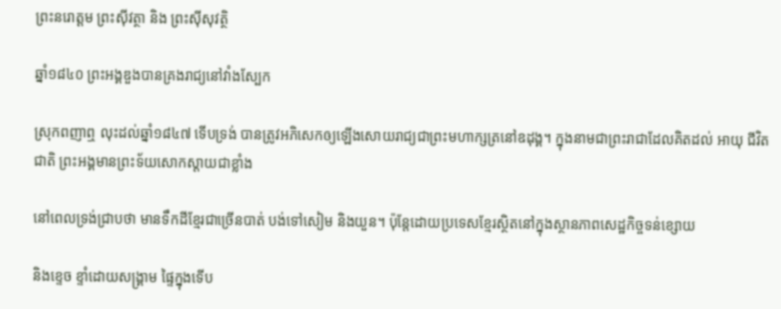ព្រះនរោត្តម ព្រះស៊ីវត្ថា និង ព្រះស៊ីសុវត្ថិ

ឆ្នាំ១៨៤០ ព្រះអង្គឌួងបានគ្រងរាជ្យនៅវាំងស្បែក

ស្រុកពញាឮ លុះដល់ឆ្នាំ១៨៤៧ ទើបទ្រង់ បានត្រូវអភិសេកឲ្យឡើងសោយរាជ្យជាព្រះមហាក្សត្រនៅឧដុង្គ។ ក្នុងនាមជាព្រះរាជាដែលគិតដល់ អាយុ ជីវិតជាតិ ព្រះអង្គមានព្រះទ័យសោកស្ដាយជាខ្លាំង

នៅពេលទ្រង់ជ្រាបថា មានទឹកដីខ្មែរជាច្រើនបាត់ បង់ទៅសៀម និងយួន។ ប៉ុន្តែដោយប្រទេសខ្មែរស្ថិតនៅក្នុងស្ថានភាពសេដ្ឋកិច្ចទន់ខ្សោយ

និងខ្ទេច ខ្ទាំដោយសង្គ្រាម ផ្ទៃក្នុងទើប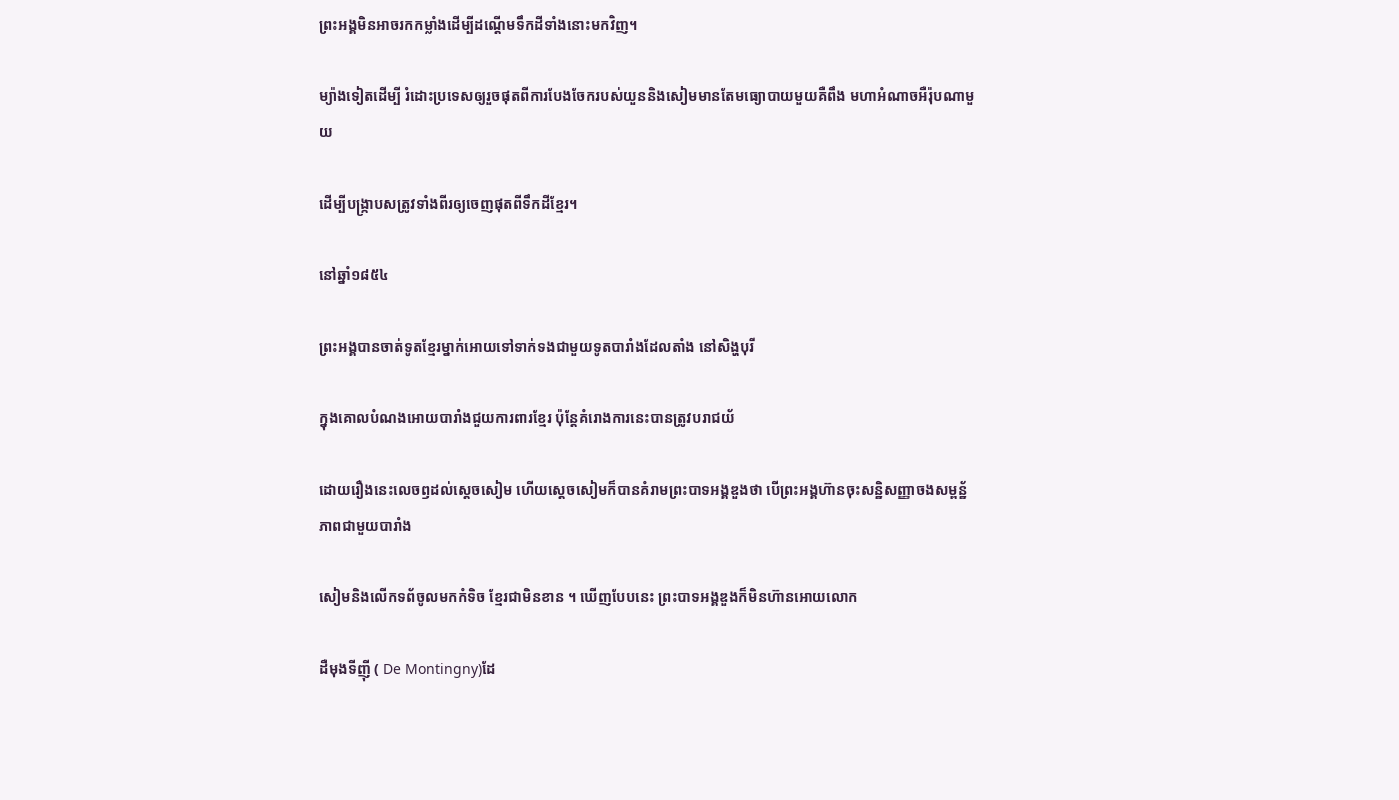ព្រះអង្គមិនអាចរកកម្លាំងដើម្បីដណ្ដើមទឹកដីទាំងនោះមកវិញ។

ម្យ៉ាងទៀតដើម្បី រំដោះប្រទេសឲ្យរួចផុតពីការបែងចែករបស់យួននិងសៀមមានតែមធ្យោបាយមួយគឺពឹង មហាអំណាចអឺរ៉ុបណាមួយ

ដើម្បីបង្ក្រាបសត្រូវទាំងពីរឲ្យចេញផុតពីទឹកដីខ្មែរ។

នៅឆ្នាំ១៨៥៤

ព្រះអង្គបានចាត់ទូតខ្មែរម្នាក់អោយទៅទាក់ទងជាមួយទូតបារាំងដែលតាំង នៅសិង្ហបុរី

ក្នុងគោលបំណងអោយបារាំងជួយការពារខ្មែរ ប៉ុន្តែគំរោងការនេះបានត្រូវបរាជយ័

ដោយរឿងនេះលេចឭដល់ស្តេចសៀម ហើយស្តេចសៀមក៏បានគំរាមព្រះបាទអង្គឌួងថា បើព្រះអង្គហ៊ានចុះសន្ឋិសញ្ញាចងសម្ពន្ឋ័ភាពជាមួយបារាំង

សៀមនិងលើកទព័ចូលមកកំទិច ខ្មែរជាមិនខាន ។ ឃើញបែបនេះ ព្រះបាទអង្គឌួងក៏មិនហ៊ានអោយលោក

ដឺមុងទីញ៉ី ( De Montingny)ដែ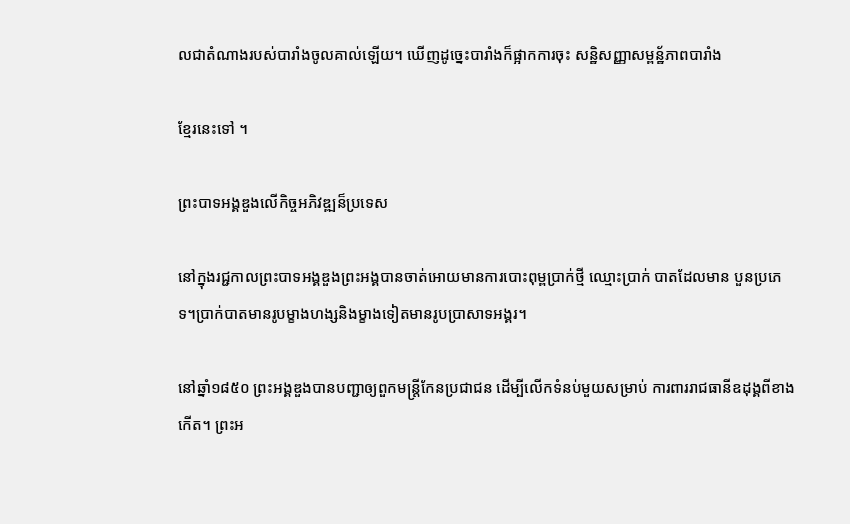លជាតំណាងរបស់បារាំងចូលគាល់ឡើយ។ ឃើញដូច្នេះបារាំងក៏ផ្អាកការចុះ សន្ឋិសញ្ញាសម្ពន្ឋ័ភាពបារាំង

ខ្មែរនេះទៅ ។

ព្រះបាទអង្គឌួងលើកិច្ចអភិវឌ្ឍន៏ប្រទេស

នៅក្នុងរជ្ជកាលព្រះបាទអង្គឌួងព្រះអង្គបានចាត់អោយមានការបោះពុម្ពប្រាក់ថ្មី ឈ្មោះប្រាក់ បាតដែលមាន បួនប្រភេទ។ប្រាក់បាតមានរូបម្ខាងហង្សនិងម្ខាងទៀតមានរូបប្រាសាទអង្គរ។

នៅឆ្នាំ១៨៥០ ព្រះអង្គឌួងបានបញ្ជាឲ្យពួកមន្ត្រីកែនប្រជាជន ដើម្បីលើកទំនប់មួយសម្រាប់ ការពាររាជធានីឧដុង្គពីខាងកើត។ ព្រះអ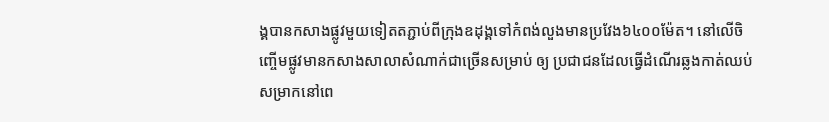ង្គបានកសាងផ្លូវមួយទៀតតភ្ជាប់ពីក្រុងឧដុង្គទៅកំពង់លួងមានប្រវែង៦៤០០ម៉ែត។ នៅលើចិញ្ចើមផ្លូវមានកសាងសាលាសំណាក់ជាច្រើនសម្រាប់ ឲ្យ ប្រជាជនដែលធ្វើដំណើរឆ្លងកាត់ឈប់សម្រាកនៅពេ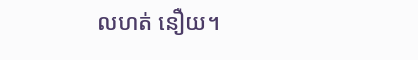លហត់ នឿយ។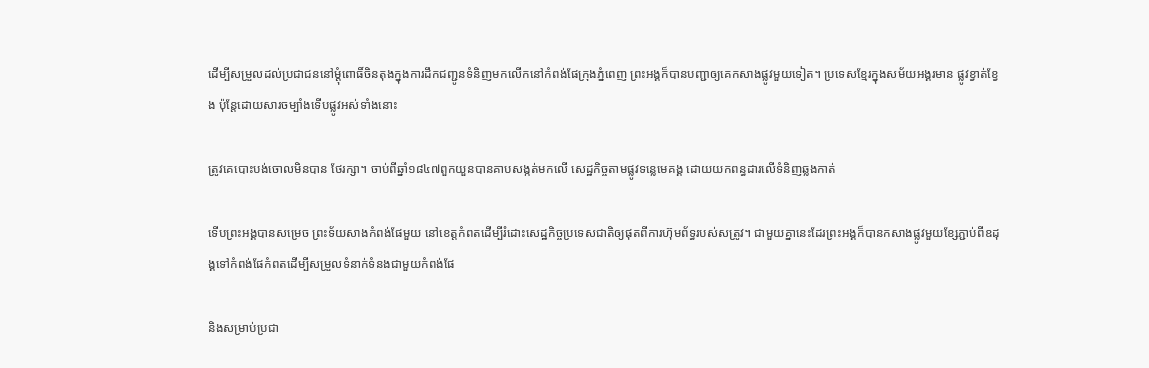ដើម្បីសម្រួលដល់ប្រជាជននៅម្ដុំពោធិ៍ចិនតុងក្នុងការដឹកជញ្ជូនទំនិញមកលើកនៅកំពង់ផែក្រុងភ្នំពេញ ព្រះអង្គក៏បានបញ្ជាឲ្យគេកសាងផ្លូវមួយទៀត។ ប្រទេសខ្មែរក្នុងសម័យអង្គរមាន ផ្លូវខ្វាត់ខ្វែង ប៉ុន្តែដោយសារចម្បាំងទើបផ្លូវអស់ទាំងនោះ

ត្រូវគេបោះបង់ចោលមិនបាន ថែរក្សា។ ចាប់ពីឆ្នាំ១៨៤៧ពួកយួនបានគាបសង្កត់មកលើ សេដ្ឋកិច្ចតាមផ្លូវទន្លេមេគង្គ ដោយយកពន្ធដារលើទំនិញឆ្លងកាត់

ទើបព្រះអង្គបានសម្រេច ព្រះទ័យសាងកំពង់ផែមួយ នៅខេត្តកំពតដើម្បីរំដោះសេដ្ឋកិច្ចប្រទេសជាតិឲ្យផុតពីការហ៊ុមព័ទ្ធរបស់សត្រូវ។ ជាមួយគ្នានេះដែរព្រះអង្គក៏បានកសាងផ្លូវមួយខ្សែភ្ជាប់ពីឧដុង្គទៅកំពង់ផែកំពតដើម្បីសម្រួលទំនាក់ទំនងជាមួយកំពង់ផែ

និងសម្រាប់ប្រជា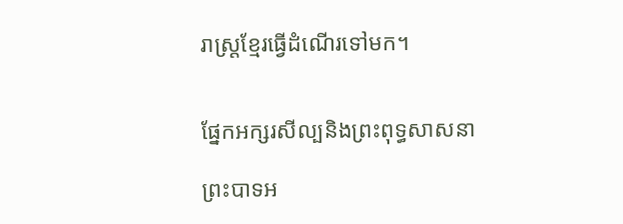រាស្ត្រខ្មែរធ្វើដំណើរទៅមក។


ផ្នែកអក្សរសីល្បនិងព្រះពុទ្ធសាសនា

ព្រះបាទអ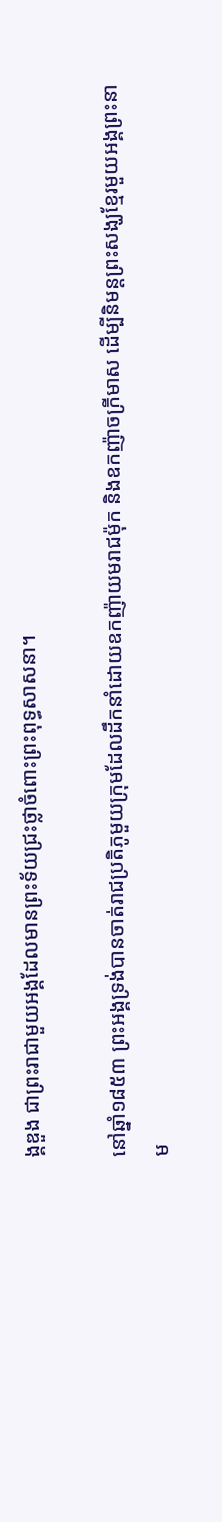ង្គឌួង ជាព្រះរាជាមួយអង្គដែលមានព្រះទ័យជ្រះថ្លាចំពោះព្រះពុទ្ធសាសនា។

នៅឆ្នាំ១៨៥៣ ព្រះអង្គទ្រង់បានចាត់រាជប្រតិភូមួយក្រុមដែលដឹកនាំដោយឧកញ៉ាយមរាជម៉ុក និងឧកញ៉ាចក្រីមាស ដើម្បីនិមន្តព្រះសង្ឃខ្មែរមួយអង្គព្រះនាម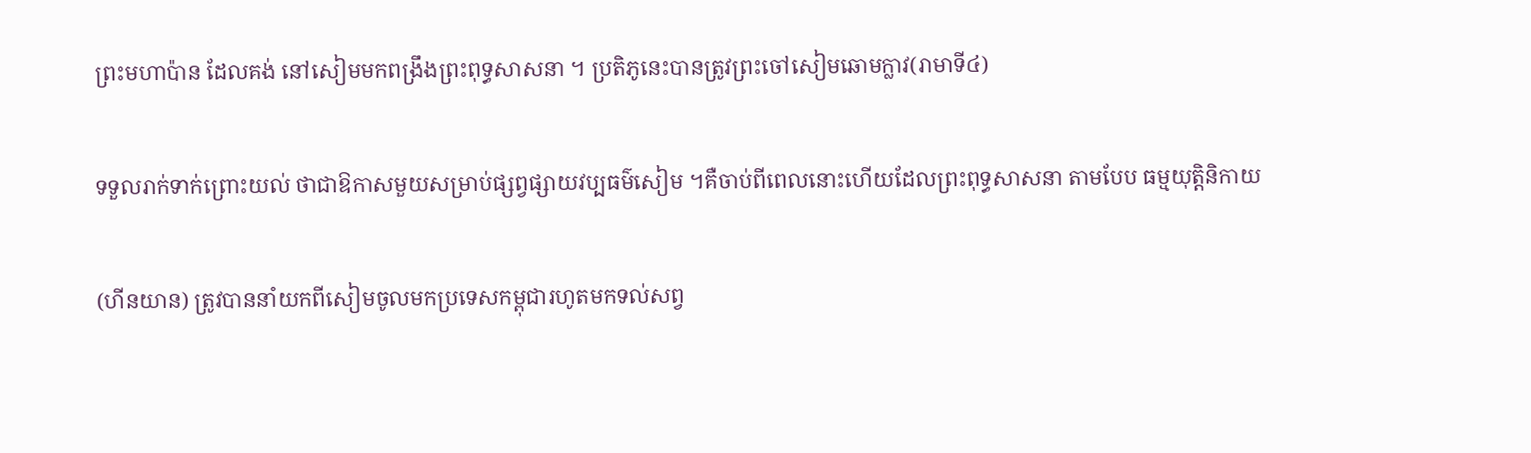ព្រះមហាប៉ាន ដែលគង់ នៅសៀមមកពង្រឹងព្រះពុទ្ធសាសនា ។ ប្រតិភូនេះបានត្រូវព្រះចៅសៀមឆោមក្លាវ(រាមាទី៤)

ទទួលរាក់ទាក់ព្រោះយល់ ថាជាឱកាសមួយសម្រាប់ផ្សព្វផ្សាយវប្បធម៌សៀម ។គឺចាប់ពីពេលនោះហើយដែលព្រះពុទ្ធសាសនា តាមបែប ធម្មយុត្តិនិកាយ

(ហីនយាន) ត្រូវបាននាំយកពីសៀមចូលមកប្រទេសកម្ពុជារហូតមកទល់សព្វ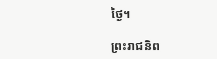ថ្ងៃ។

ព្រះរាជនិព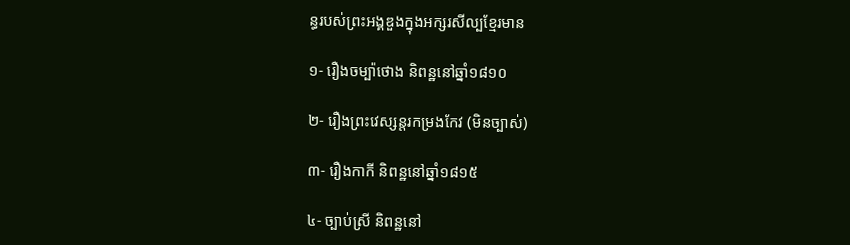ន្ធរបស់ព្រះអង្គឌួងក្នុងអក្សរសីល្បខ្មែរមាន

១- រឿងចម្ប៉ាថោង និពន្ឋនៅឆ្នាំ១៨១០

២- រឿងព្រះវេស្សន្តរកម្រងកែវ (មិនច្បាស់)

៣- រឿងកាកី និពន្ឋនៅឆ្នាំ១៨១៥

៤- ច្បាប់ស្រី និពន្ឋនៅ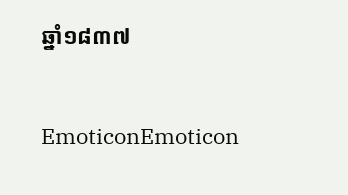ឆ្នាំ១៨៣៧


EmoticonEmoticon